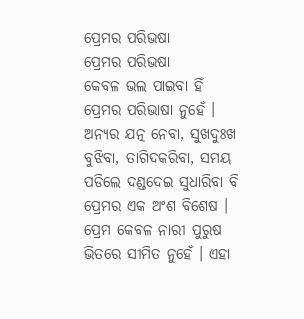ପ୍ରେମର ପରିଭଷା
ପ୍ରେମର ପରିଭଷା
କେବଳ ଭଲ ପାଇବା ହିଁ ପ୍ରେମର ପରିଭାଷା ନୁହେଁ । ଅନ୍ୟର ଯତ୍ନ ନେବା, ସୁଖଦୁଃଖ ବୁଝିବା, ତାଗିଦକରିବା, ସମୟ ପଡିଲେ ଦଣ୍ଡଦେଇ ସୁଧାରିବା ବି ପ୍ରେମର ଏକ ଅଂଶ ବିଶେଷ । ପ୍ରେମ କେବଳ ନାରୀ ପୁରୁଷ ଭିତରେ ସୀମିତ ନୁହେଁ । ଏହା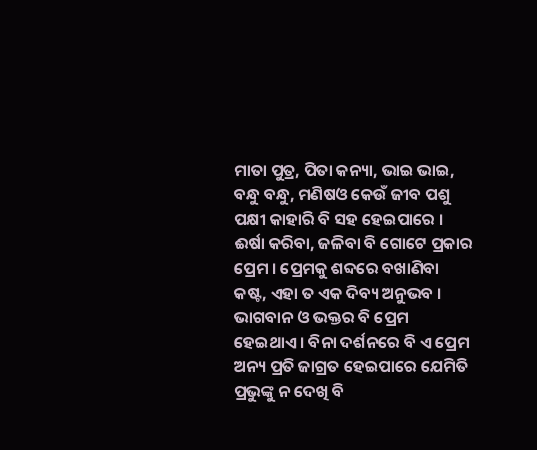ମାତା ପୁତ୍ର, ପିତା କନ୍ୟା, ଭାଇ ଭାଇ, ବନ୍ଧୁ ବନ୍ଧୁ, ମଣିଷଓ କେଉଁ ଜୀବ ପଶୁ ପକ୍ଷୀ କାହାରି ବି ସହ ହେଇପାରେ । ଈର୍ଷା କରିବା, ଜଳିବା ବି ଗୋଟେ ପ୍ରକାର ପ୍ରେମ । ପ୍ରେମକୁ ଶବ୍ଦରେ ବଖାଣିବା କଷ୍ଟ, ଏହା ତ ଏକ ଦିବ୍ୟ ଅନୁଭବ । ଭାଗବାନ ଓ ଭକ୍ତର ବି ପ୍ରେମ ହେଇଥାଏ । ବିନା ଦର୍ଶନରେ ବି ଏ ପ୍ରେମ ଅନ୍ୟ ପ୍ରତି ଜାଗ୍ରତ ହେଇପାରେ ଯେମିତି ପ୍ରଭୁଙ୍କୁ ନ ଦେଖି ବି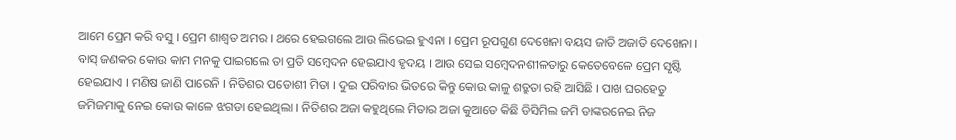ଆମେ ପ୍ରେମ କରି ବସୁ । ପ୍ରେମ ଶାଶ୍ୱତ ଅମର । ଥରେ ହେଇଗଲେ ଆଉ ଲିଭେଇ ହୁଏନା । ପ୍ରେମ ରୂପଗୁଣ ଦେଖେନା ବୟସ ଜାତି ଅଜାତି ଦେଖେନା । ବାସ୍ ଜଣକର କୋଉ କାମ ମନକୁ ପାଇଗଲେ ତା ପ୍ରତି ସମ୍ବେଦନ ହେଇଯାଏ ହୃଦୟ । ଆଉ ସେଇ ସମ୍ବେଦନଶୀଳତାରୁ କେତେବେଳେ ପ୍ରେମ ସୃଷ୍ଟି ହେଇଯାଏ । ମଣିଷ ଜାଣି ପାରେନି । ନିତିଶର ପଡୋଶୀ ମିତା । ଦୁଇ ପରିବାର ଭିତରେ କିନ୍ତୁ କୋଉ କାଳୁ ଶତ୍ରୁତା ରହି ଆସିଛି । ପାଖ ଘରହେତୁ ଜମିଜମାକୁ ନେଇ କୋଉ କାଳେ ଝଗଡା ହେଇଥିଲା । ନିତିଶର ଅଜା କହୁଥିଲେ ମିତାର ଅଜା କୁଆଡେ କିଛି ଡିସିମିଲ ଜମି ତାଙ୍କରନେଇ ନିଜ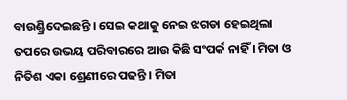ବାଉଣ୍ଡ୍ରିଦେଇଛନ୍ତି । ସେଇ କଥାକୁ ନେଇ ଝଗଡା ହେଇଥିଲା ତପରେ ଉଭୟ ପରିବାରରେ ଆଉ କିଛି ସଂପର୍କ ନାହିଁ । ମିତା ଓ ନିତିଶ ଏକା ଶ୍ରେଣୀରେ ପଢନ୍ତି । ମିତା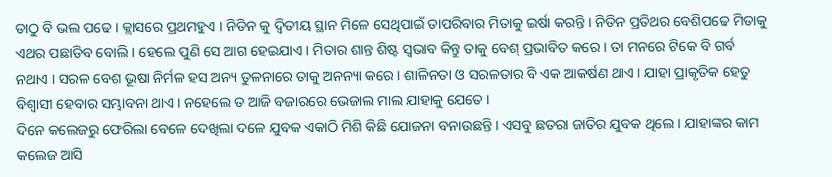ତାଠୁ ବି ଭଲ ପଢେ । କ୍ଲାସରେ ପ୍ରଥମହୁଏ । ନିତିନ କୁ ଦ୍ବିତୀୟ ସ୍ଥାନ ମିଳେ ସେଥିପାଇଁ ତାପରିବାର ମିତାକୁ ଇର୍ଷା କରନ୍ତି । ନିତିନ ପ୍ରତିଥର ବେଶିପଢେ ମିତାକୁ ଏଥର ପଛାଡିବ ବୋଲି । ହେଲେ ପୁଣି ସେ ଆଗ ହେଇଯାଏ । ମିତାର ଶାନ୍ତ ଶିଷ୍ଟ ସ୍ୱଭାବ କିନ୍ତୁ ତାକୁ ବେଶ୍ ପ୍ରଭାବିତ କରେ । ତା ମନରେ ଟିକେ ବି ଗର୍ବ ନଥାଏ । ସରଳ ବେଶ ଭୂଷା ନିର୍ମଳ ହସ ଅନ୍ୟ ତୁଳନାରେ ତାକୁ ଅନନ୍ୟା କରେ । ଶାଳିନତା ଓ ସରଳତାର ବି ଏକ ଆକର୍ଷଣ ଥାଏ । ଯାହା ପ୍ରାକୃତିକ ହେତୁ ବିଶ୍ୱାସୀ ହେବାର ସମ୍ଭାବନା ଥାଏ । ନହେଲେ ତ ଆଜି ବଜାରରେ ଭେଜାଲ ମାଲ ଯାହାକୁ ଯେତେ ।
ଦିନେ କଲେଜରୁ ଫେରିଲା ବେଳେ ଦେଖିଲା ଦଳେ ଯୁବକ ଏକାଠି ମିଶି କିଛି ଯୋଜନା ବନାଉଛନ୍ତି । ଏସବୁ ଛତରା ଜାତିର ଯୁବକ ଥିଲେ । ଯାହାଙ୍କର କାମ କଲେଜ ଆସି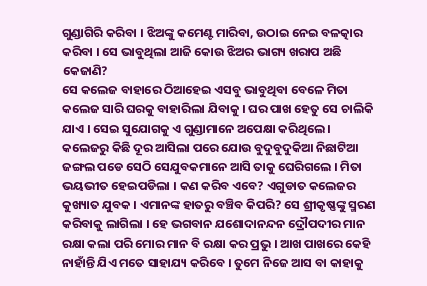ଗୁଣ୍ଡାଗିରି କରିବା । ଝିଅଙ୍କୁ କମେଣ୍ଟ ମାରିବା, ଉଠାଇ ନେଇ ବଳତ୍କାର କରିବା । ସେ ଭାବୁଥିଲା ଆଜି କୋଉ ଝିଅର ଭାଗ୍ୟ ଖରାପ ଅଛି କେଜାଣି?
ସେ କଲେଜ ବାହାରେ ଠିଆହେଇ ଏସବୁ ଭାବୁଥିବା ବେଳେ ମିତା କଲେଜ ସାରି ଘରକୁ ବାହାରିଲା ଯିବାକୁ । ଘର ପାଖ ହେତୁ ସେ ଚାଲିକି ଯାଏ । ସେଇ ସୁଯୋଗକୁ ଏ ଗୁଣ୍ଡାମାନେ ଅପେକ୍ଷା କରିଥିଲେ ।
କଲେଜରୁ କିଛି ଦୂର ଆସିଲା ପରେ ଯୋଉ ବୁଦୁବୁଦୁକିଆ ନିଛାଟିଆ ଜଙ୍ଗଲ ପଡେ ସେଠି ସେଯୁବକମାନେ ଆସି ତାକୁ ଘେରିଗଲେ । ମିତା ଭୟଭୀତ ହେଇପଡିଲା । କଣ କରିବ ଏବେ? ଏଗୁଡାତ କଲେଜର କୁଖ୍ୟାତ ଯୁବକ । ଏମାନଙ୍କ ହାତରୁ ବଞ୍ଚିବ କିପରି? ସେ ଶ୍ରୀକୃଷ୍ଣଙ୍କୁ ସ୍ମରଣ କରିବାକୁ ଲାଗିଲା । ହେ ଭଗବାନ ଯଶୋଦାନନ୍ଦନ ଦ୍ରୌପଦୀର ମାନ ରକ୍ଷା କଲା ପରି ମୋର ମାନ ବି ରକ୍ଷା କର ପ୍ରଭୁ । ଆଖ ପାଖରେ କେହି ନାହାଁନ୍ତି ଯିଏ ମତେ ସାହାଯ୍ୟ କରିବେ । ତୁମେ ନିଜେ ଆସ ବା କାହାକୁ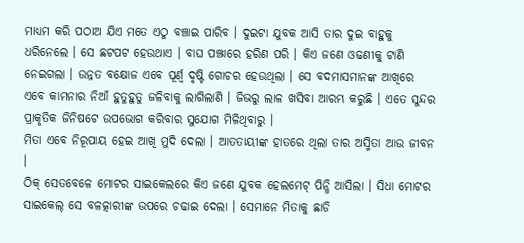ମାଧ୍ୟମ କରି ପଠାଅ ଯିଏ ମତେ ଏଠୁ ବଞ୍ଚାଇ ପାରିବ । ଦୁଇଟା ଯୁବକ ଆସି ତାର ଦୁଇ ବାହୁକୁ ଧରିନେଲେ । ସେ ଛଟପଟ ହେଉଥାଏ । ବାଘ ପଞ୍ଝାରେ ହରିଣ ପରି । କିଏ ଜଣେ ଓଢଣୀକୁ ଟାଣି ନେଇଗଲା । ଉନ୍ନତ ବକ୍ଷୋଜ ଏବେ ପୂର୍ଣ୍ବ ଦୃଷ୍ଟି ଗୋଚର ହେଉଥିଲା । ସେ ବଦମାସମାନଙ୍କ ଆଖିରେ ଏବେ କାମନାର ନିଆଁ ହୁତୁହୁତୁ ଜଳିବାକୁ ଲାଗିଲାଣି । ଜିଭରୁ ଲାଳ ଖସିବା ଆରମ୍ଭ କରୁଛି । ଏତେ ସୁନ୍ଦର ପ୍ରାକୃତିକ ଜିନିଷଟେ ଉପଭୋଗ କରିବାର ସୁଯୋଗ ମିଳିଥିବାରୁ ।
ମିତା ଏବେ ନିରୂପାୟ ହେଇ ଆଖି ମୁଦି ଦେଲା । ଆତତାୟୀଙ୍କ ହାତରେ ଥିଲା ତାର ଅସ୍ମିତା ଆଉ ଜୀବନ ।
ଠିକ୍ ସେତବେଳେ ମୋଟର ସାଇକେଲରେ କିଏ ଜଣେ ଯୁବକ ହେଲମେଟ୍ ପିନ୍ଧି ଆସିଲା । ସିଧା ମୋଟର ସାଇକେଲ୍ ସେ ବଳତ୍କାରୀଙ୍କ ଉପରେ ଚଢାଇ ଦେଲା । ସେମାନେ ମିତାକୁ ଛାଡି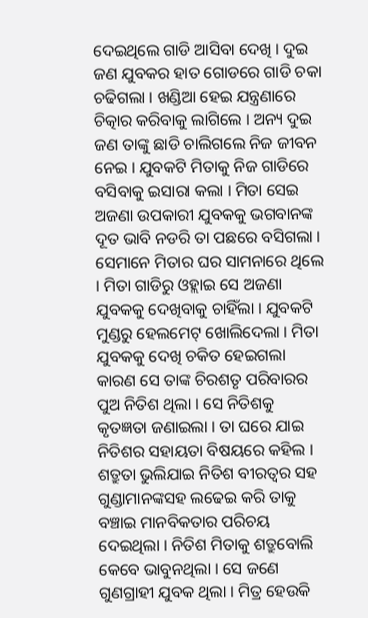ଦେଇଥିଲେ ଗାଡି ଆସିବା ଦେଖି । ଦୁଇ ଜଣ ଯୁବକର ହାତ ଗୋଡରେ ଗାଡି ଚକା ଚଢିଗଲା । ଖଣ୍ଡିଆ ହେଇ ଯନ୍ତ୍ରଣାରେ ଚିତ୍କାର କରିବାକୁ ଲାଗିଲେ । ଅନ୍ୟ ଦୁଇ ଜଣ ତାଙ୍କୁ ଛାଡି ଚାଲିଗଲେ ନିଜ ଜୀବନ ନେଇ । ଯୁବକଟି ମିତାକୁ ନିଜ ଗାଡିରେ ବସିବାକୁ ଇସାରା କଲା । ମିତା ସେଇ ଅଜଣା ଉପକାରୀ ଯୁବକକୁ ଭଗବାନଙ୍କ ଦୂତ ଭାବି ନଡରି ତା ପଛରେ ବସିଗଲା ।
ସେମାନେ ମିତାର ଘର ସାମନାରେ ଥିଲେ । ମିତା ଗାଡିରୁ ଓହ୍ଲାଇ ସେ ଅଜଣା ଯୁବକକୁ ଦେଖିବାକୁ ଚାହିଁଲା । ଯୁବକଟି ମୁଣ୍ଡରୁ ହେଲମେଟ୍ ଖୋଲିଦେଲା । ମିତା ଯୁବକକୁ ଦେଖି ଚକିତ ହେଇଗଲା କାରଣ ସେ ତାଙ୍କ ଚିରଶତୃ ପରିବାରର ପୁଅ ନିତିଶ ଥିଲା । ସେ ନିତିଶକୁ କୃତଜ୍ଞତା ଜଣାଇଲା । ତା ଘରେ ଯାଇ ନିତିଶର ସହାୟତା ବିଷୟରେ କହିଲ । ଶତ୍ରୁତା ଭୁଲିଯାଇ ନିତିଶ ବୀରତ୍ୱର ସହ ଗୁଣ୍ଡାମାନଙ୍କସହ ଲଢେଇ କରି ତାକୁ ବଞ୍ଚାଇ ମାନବିକତାର ପରିଚୟ ଦେଇଥିଲା । ନିତିଶ ମିତାକୁ ଶତ୍ରୁବୋଲି କେବେ ଭାବୁନଥିଲା । ସେ ଜଣେ ଗୁଣଗ୍ରାହୀ ଯୁବକ ଥିଲା । ମିତ୍ର ହେଉକି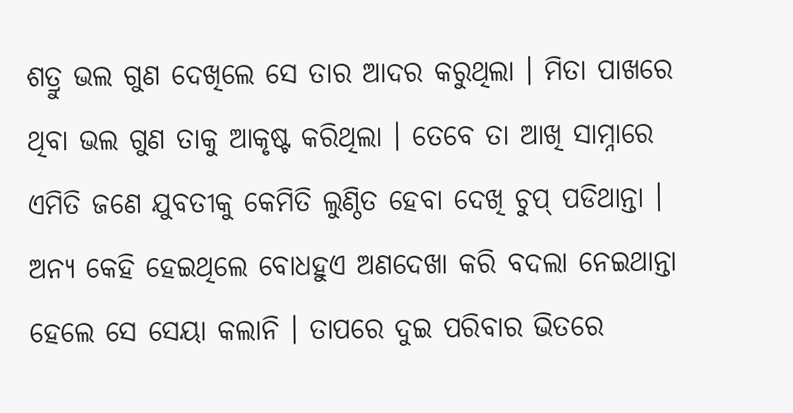ଶତ୍ରୁ ଭଲ ଗୁଣ ଦେଖିଲେ ସେ ତାର ଆଦର କରୁଥିଲା । ମିତା ପାଖରେ ଥିବା ଭଲ ଗୁଣ ତାକୁ ଆକୃଷ୍ଟ କରିଥିଲା । ତେବେ ତା ଆଖି ସାମ୍ନାରେ ଏମିତି ଜଣେ ଯୁବତୀକୁ କେମିତି ଲୁଣ୍ଠିତ ହେବା ଦେଖି ଚୁପ୍ ପଡିଥାନ୍ତା । ଅନ୍ୟ କେହି ହେଇଥିଲେ ବୋଧହୁଏ ଅଣଦେଖା କରି ବଦଲା ନେଇଥାନ୍ତା ହେଲେ ସେ ସେୟା କଲାନି । ତାପରେ ଦୁଇ ପରିବାର ଭିତରେ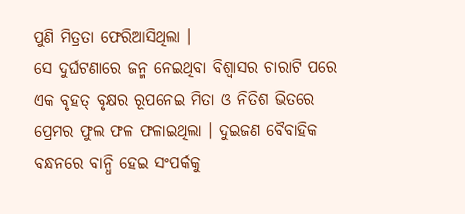ପୁଣି ମିତ୍ରତା ଫେରିଆସିଥିଲା ।
ସେ ଦୁର୍ଘଟଣାରେ ଜନ୍ମ ନେଇଥିବା ବିଶ୍ୱାସର ଚାରାଟି ପରେ ଏକ ବୃହତ୍ ବୃକ୍ଷର ରୂପନେଇ ମିତା ଓ ନିତିଶ ଭିତରେ ପ୍ରେମର ଫୁଲ ଫଳ ଫଳାଇଥିଲା । ଦୁଇଜଣ ବୈବାହିକ ବନ୍ଧନରେ ବାନ୍ଧି ହେଇ ସଂପର୍କକୁ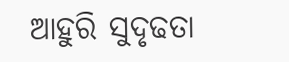ଆହୁରି ସୁଦୃଢତା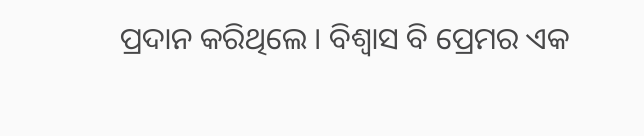ପ୍ରଦାନ କରିଥିଲେ । ବିଶ୍ୱାସ ବି ପ୍ରେମର ଏକ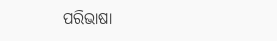ପରିଭାଷା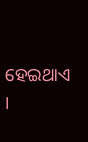ହେଇଥାଏ ।